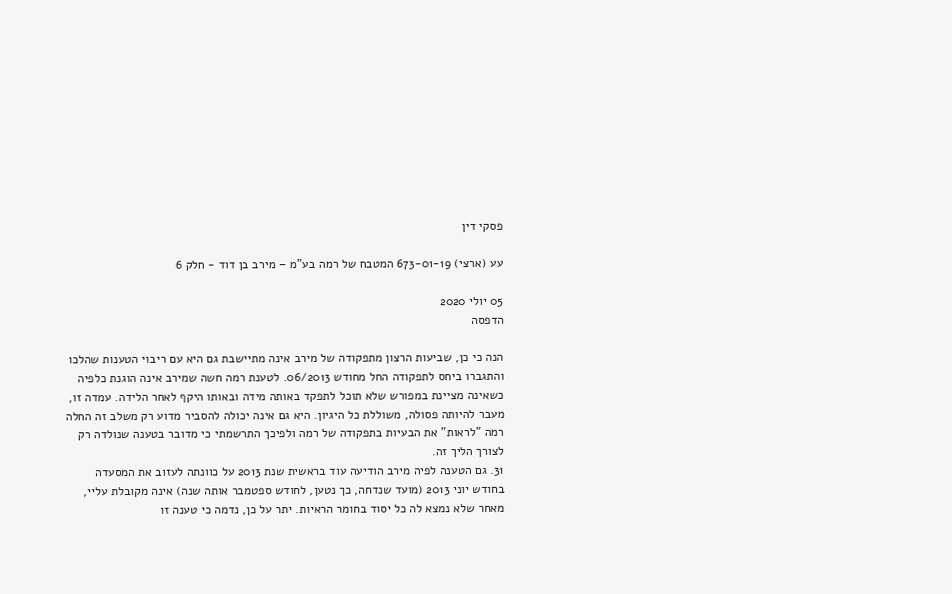פסקי דין

עע (ארצי) 673-01-19 המטבח של רמה בע"מ – מירב בן דוד - חלק 6

05 יולי 2020
הדפסה

הנה כי כן, שביעות הרצון מתפקודה של מירב אינה מתיישבת גם היא עם ריבוי הטענות שהלכו והתגברו ביחס לתפקודה החל מחודש 06/2013. לטענת רמה חשה שמירב אינה הוגנת כלפיה כשאינה מציינת במפורש שלא תוכל לתפקד באותה מידה ובאותו היקף לאחר הלידה. עמדה זו, מעבר להיותה פסולה, משוללת כל היגיון. היא גם אינה יכולה להסביר מדוע רק משלב זה החלה רמה "לראות" את הבעיות בתפקודה של רמה ולפיכך התרשמתי כי מדובר בטענה שנולדה רק לצורך הליך זה.
31. גם הטענה לפיה מירב הודיעה עוד בראשית שנת 2013 על כוונתה לעזוב את המסעדה בחודש יוני 2013 (מועד שנדחה, כך נטען, לחודש ספטמבר אותה שנה) אינה מקובלת עליי, מאחר שלא נמצא לה כל יסוד בחומר הראיות. יתר על כן, נדמה כי טענה זו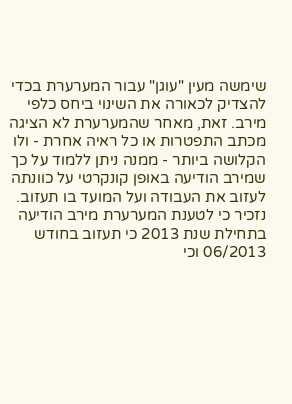שימשה מעין "עוגן" עבור המערערת בכדי להצדיק לכאורה את השינוי ביחס כלפי מירב. זאת, מאחר שהמערערת לא הציגה מכתב התפטרות או כל ראיה אחרת - ולו הקלושה ביותר - ממנה ניתן ללמוד על כך שמירב הודיעה באופן קונקרטי על כוונתה לעזוב את העבודה ועל המועד בו תעזוב. נזכיר כי לטענת המערערת מירב הודיעה בתחילת שנת 2013 כי תעזוב בחודש 06/2013 וכי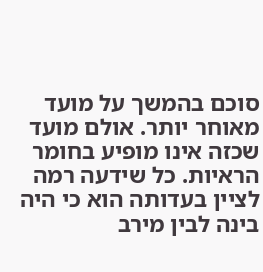סוכם בהמשך על מועד מאוחר יותר. אולם מועד שכזה אינו מופיע בחומר הראיות. כל שידעה רמה לציין בעדותה הוא כי היה בינה לבין מירב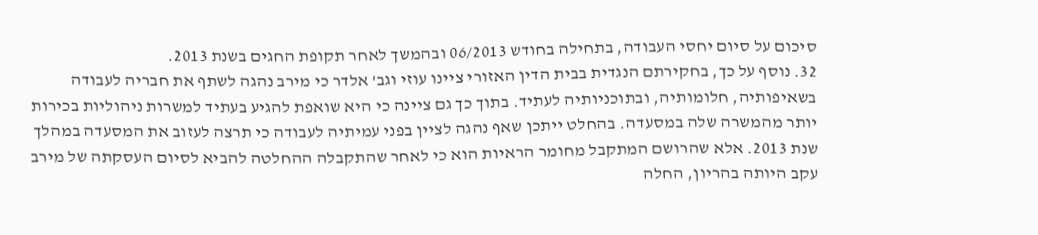סיכום על סיום יחסי העבודה, בתחילה בחודש 06/2013 ובהמשך לאחר תקופת החגים בשנת 2013.
32. נוסף על כך, בחקירתם הנגדית בבית הדין האזורי ציינו עוזי וגב' אלדר כי מירב נהגה לשתף את חבריה לעבודה בשאיפותיה, חלומותיה, ובתוכניותיה לעתיד. בתוך כך גם ציינה כי היא שואפת להגיע בעתיד למשרות ניהוליות בכירות יותר מהמשרה שלה במסעדה. בהחלט ייתכן שאף נהגה לציין בפני עמיתיה לעבודה כי תרצה לעזוב את המסעדה במהלך שנת 2013. אלא שהרושם המתקבל מחומר הראיות הוא כי לאחר שהתקבלה ההחלטה להביא לסיום העסקתה של מירב עקב היותה בהריון, החלה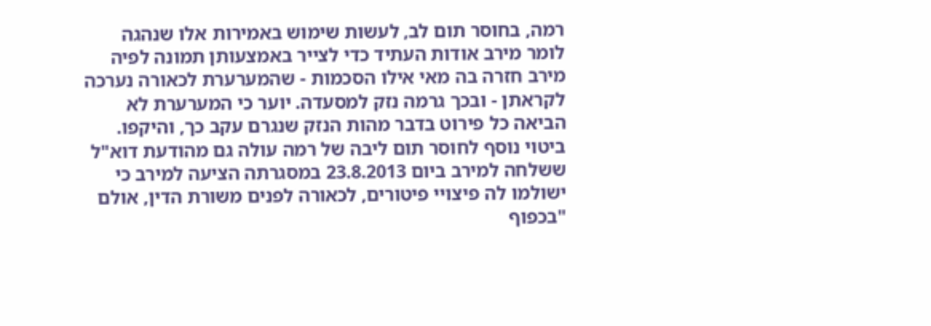רמה, בחוסר תום לב, לעשות שימוש באמירות אלו שנהגה לומר מירב אודות העתיד כדי לצייר באמצעותן תמונה לפיה מירב חזרה בה מאי אילו הסכמות - שהמערערת לכאורה נערכה לקראתן - ובכך גרמה נזק למסעדה. יוער כי המערערת לא הביאה כל פירוט בדבר מהות הנזק שנגרם עקב כך, והיקפו. ביטוי נוסף לחוסר תום ליבה של רמה עולה גם מהודעת דוא"ל ששלחה למירב ביום 23.8.2013 במסגרתה הציעה למירב כי ישולמו לה פיצויי פיטורים, לכאורה לפנים משורת הדין, אולם "בכפוף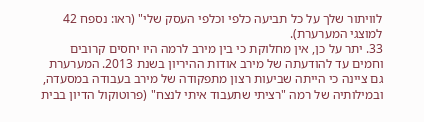לוויתור שלך על כל תביעה כלפי וכלפי העסק שלי" (ראו: נספח 42 למוצגי המערערת).
33. יתר על כן, אין מחלוקת כי בין מירב לרמה היו יחסים קרובים וחמים עד להודעתה של מירב אודות ההיריון בשנת 2013. המערערת גם ציינה כי הייתה שביעות רצון מתפקודה של מירב בעבודה במסעדה, ובמילותיה של רמה "רציתי שתעבוד איתי לנצח" (פרוטוקול הדיון בבית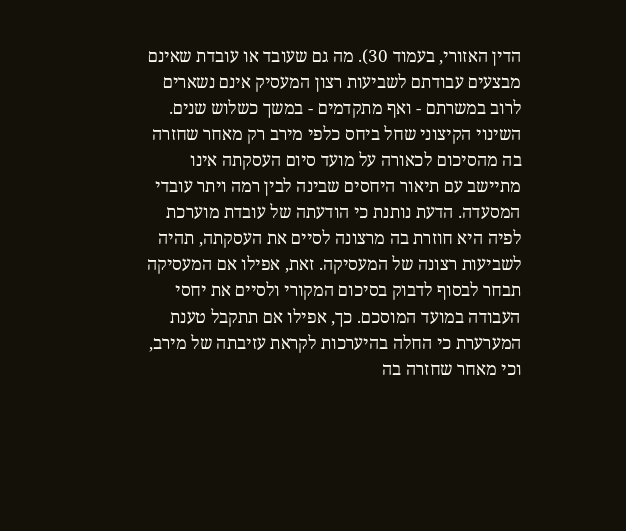הדין האזורי, בעמוד 30). מה גם שעובד או עובדת שאינם מבצעים עבודתם לשביעות רצון המעסיק אינם נשארים לרוב במשרתם - ואף מתקדמים - במשך כשלוש שנים. השינוי הקיצוני שחל ביחס כלפי מירב רק מאחר שחזרה בה מהסיכום לכאורה על מועד סיום העסקתה אינו מתיישב עם תיאור היחסים שבינה לבין רמה ויתר עובדי המסעדה. הדעת נותנת כי הודעתה של עובדת מוערכת לפיה היא חוזרת בה מרצונה לסיים את העסקתה, תהיה לשביעות רצונה של המעסיקה. זאת, אפילו אם המעסיקה תבחר לבסוף לדבוק בסיכום המקורי ולסיים את יחסי העבודה במועד המוסכם. כך, אפילו אם תתקבל טענת המערערת כי החלה בהיערכות לקראת עזיבתה של מירב, וכי מאחר שחזרה בה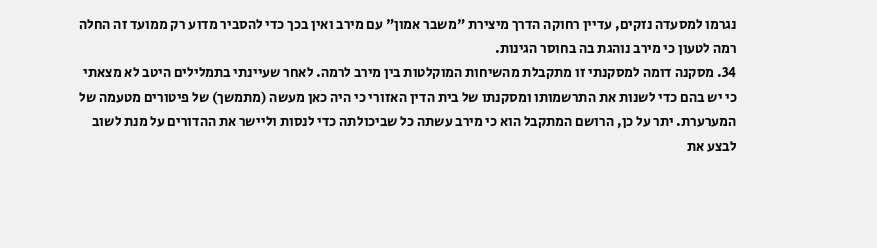נגרמו למסעדה נזקים, עדיין רחוקה הדרך מיצירת "משבר אמון" עם מירב ואין בכך כדי להסביר מדוע רק ממועד זה החלה רמה לטעון כי מירב נוהגת בה בחוסר הגינות.
34. מסקנה דומה למסקנתי זו מתקבלת מהשיחות המוקלטות בין מירב לרמה. לאחר שעיינתי בתמלילים היטב לא מצאתי כי יש בהם כדי לשנות את התרשמותו ומסקנתו של בית הדין האזורי כי היה כאן מעשה (מתמשך) של פיטורים מטעמה של המערערת. יתר על כן, הרושם המתקבל הוא כי מירב עשתה כל שביכולתה כדי לנסות וליישר את ההדורים על מנת לשוב לבצע את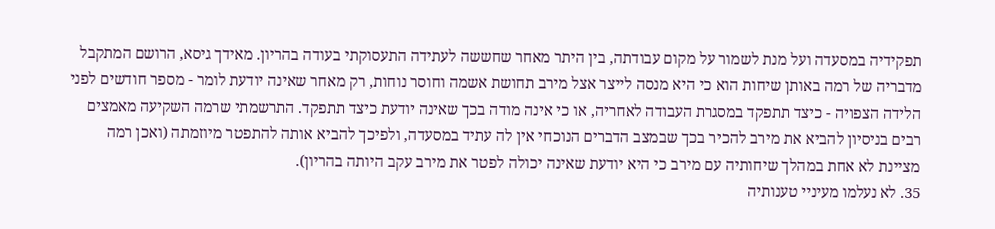תפקידיה במסעדה ועל מנת לשמור על מקום עבודתה, בין היתר מאחר שחששה לעתידה התעסוקתי בעודה בהריון. מאידך גיסא, הרושם המתקבל מדבריה של רמה באותן שיחות הוא כי היא מנסה לייצר אצל מירב תחושת אשמה וחוסר נוחות, רק מאחר שאינה יודעת לומר - מספר חודשים לפני הלידה הצפויה - כיצד תתפקד במסגרת העבודה לאחריה, או כי אינה מודה בכך שאינה יודעת כיצד תתפקד. התרשמתי שרמה השקיעה מאמצים רבים בניסיון להביא את מירב להכיר בכך שבמצב הדברים הנוכחי אין לה עתיד במסעדה, ולפיכך להביא אותה להתפטר מיוזמתה (ואכן רמה מציינת לא אחת במהלך שיחותיה עם מירב כי היא יודעת שאינה יכולה לפטר את מירב עקב היותה בהריון).
35. לא נעלמו מעיניי טענותיה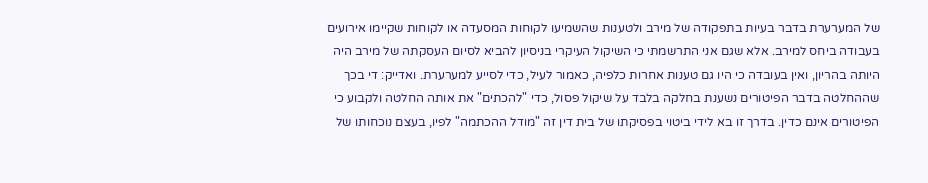של המערערת בדבר בעיות בתפקודה של מירב ולטענות שהשמיעו לקוחות המסעדה או לקוחות שקיימו אירועים בעבודה ביחס למירב. אלא שגם אני התרשמתי כי השיקול העיקרי בניסיון להביא לסיום העסקתה של מירב היה היותה בהריון, ואין בעובדה כי היו גם טענות אחרות כלפיה, כאמור לעיל, כדי לסייע למערערת. ואדייק: די בכך שההחלטה בדבר הפיטורים נשענת בחלקה בלבד על שיקול פסול, כדי "להכתים" את אותה החלטה ולקבוע כי הפיטורים אינם כדין. בדרך זו בא לידי ביטוי בפסיקתו של בית דין זה "מודל ההכתמה" לפיו, בעצם נוכחותו של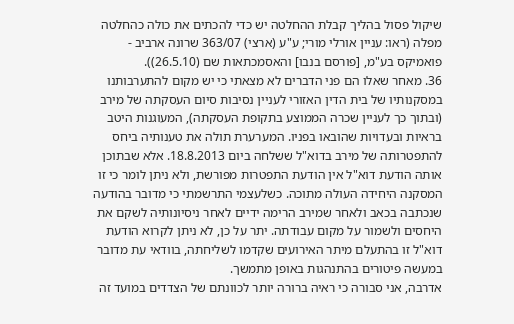שיקול פסול בהליך קבלת ההחלטה יש כדי להכתים את כולה כהחלטה מפלה (ראו: עניין אורלי מורי; ע"ע (ארצי) 363/07 שרונה ארביב - פואמיקס בע"מ, [פורסם בנבו] והאסמכתאות שם (26.5.10)).
36. מאחר שאלו הם פני הדברים לא מצאתי כי יש מקום להתערבותנו במסקנותיו של בית הדין האזורי לעניין נסיבות סיום העסקתה של מירב (ובתוך כך לעניין שכרה הממוצע בתקופת העסקתה), המעוגנות היטב בראיות ובעדויות שהובאו בפניו. המערערת תולה את טענותיה ביחס להתפטרותה של מירב בדוא"ל ששלחה ביום 18.8.2013. אלא שבתוכן אותה הודעת דוא"ל אין הודעת התפטרות מפורשת, ולא ניתן לומר כי זו המסקנה היחידה העולה מתוכה. כשלעצמי התרשמתי כי מדובר בהודעה שנכתבה בכאב ולאחר שמירב הרימה ידיים לאחר ניסיונותיה לשקם את היחסים ולשמור על מקום עבודתה. יתר על כן, לא ניתן לקרוא הודעת דוא"ל זו בהתעלם מיתר האירועים שקדמו לשליחתה, בוודאי עת מדובר במעשה פיטורים בהתנהגות באופן מתמשך.
אדרבה, אני סבורה כי ראיה ברורה יותר לכוונתם של הצדדים במועד זה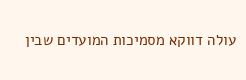עולה דווקא מסמיכות המועדים שבין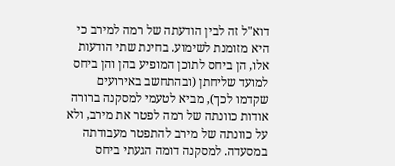דוא"ל זה לבין הודעתה של רמה למירב כי היא מזומנת לשימוע. בחינת שתי הודעות אלו, הן ביחס לתוכן המופיע בהן והן ביחס למועד שליחתן (ובהתחשב באירועים שקדמו לכך), מביא לטעמי למסקנה ברורה אודות כוונתה של רמה לפטר את מירב, ולא על כוונתה של מירב להתפטר מעבודתה במסעדה. למסקנה דומה הגעתי ביחס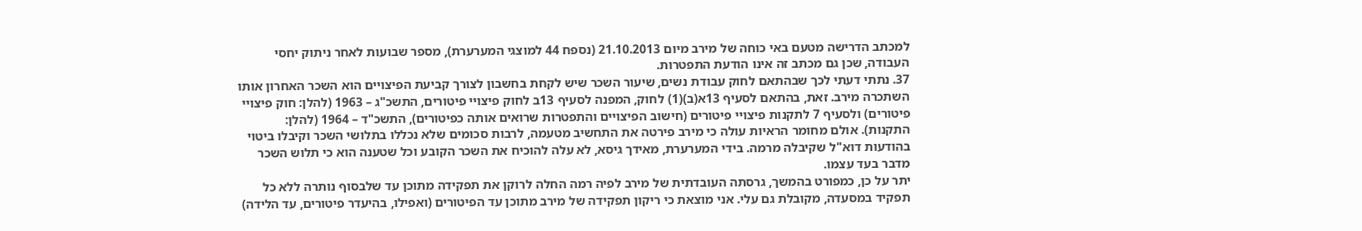למכתב הדרישה מטעם באי כוחה של מירב מיום 21.10.2013 (נספח 44 למוצגי המערערת), מספר שבועות לאחר ניתוק יחסי העבודה, שכן גם מכתב זה אינו הודעת התפטרות.
37. נתתי דעתי לכך שבהתאם לחוק עבודת נשים, שיעור השכר שיש לקחת בחשבון לצורך קביעת הפיצויים הוא השכר האחרון אותו השתכרה מירב. זאת, בהתאם לסעיף 13א(ב)(1) לחוק, המפנה לסעיף 13ב לחוק פיצויי פיטורים, התשכ"ג – 1963 (להלן: חוק פיצויי פיטורים) ולסעיף 7 לתקנות פיצויי פיטורים (חישוב הפיצויים והתפטרות שרואים אותה כפיטורים), התשכ"ד – 1964 (להלן: התקנות). אולם מחומר הראיות עולה כי מירב פירטה את התחשיב מטעמה, לרבות סכומים שלא נכללו בתלושי השכר וקיבלו ביטוי בהודעות דוא"ל שקיבלה מרמה. בידי המערערת, מאידך גיסא, לא עלה להוכיח את השכר הקובע וכל שטענה הוא כי תלוש השכר מדבר בעד עצמו.
יתר על כן, כמפורט בהמשך, גרסתה העובדתית של מירב לפיה רמה החלה לרוקן את תפקידה מתוכן עד שלבסוף נותרה ללא כל תפקיד במסעדה, מקובלת גם עלי. אני מוצאת כי ריקון תפקידה של מירב מתוכן עד הפיטורים (ואפילו, בהיעדר פיטורים, עד הלידה)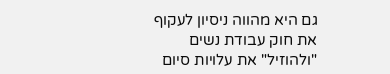גם היא מהווה ניסיון לעקוף את חוק עבודת נשים "ולהוזיל" את עלויות סיום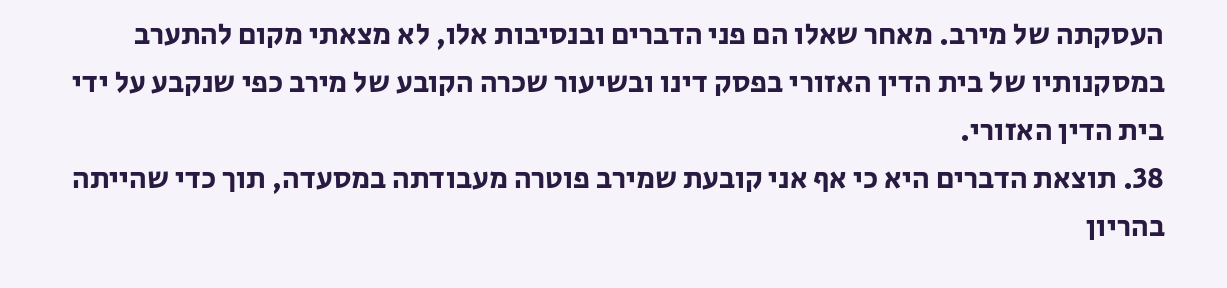העסקתה של מירב. מאחר שאלו הם פני הדברים ובנסיבות אלו, לא מצאתי מקום להתערב במסקנותיו של בית הדין האזורי בפסק דינו ובשיעור שכרה הקובע של מירב כפי שנקבע על ידי בית הדין האזורי.
38. תוצאת הדברים היא כי אף אני קובעת שמירב פוטרה מעבודתה במסעדה, תוך כדי שהייתה בהריון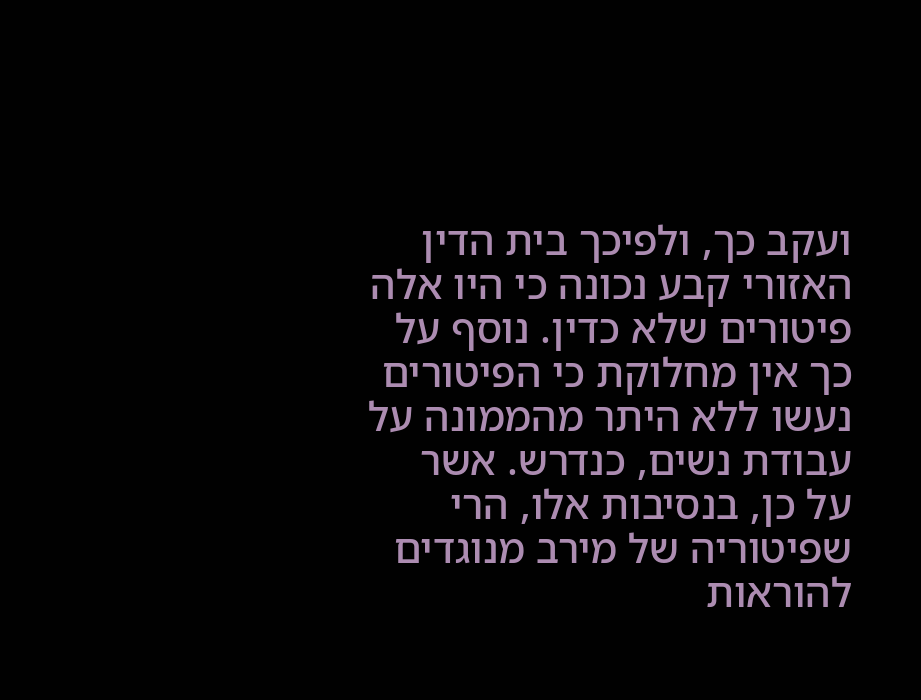ועקב כך, ולפיכך בית הדין האזורי קבע נכונה כי היו אלה פיטורים שלא כדין. נוסף על כך אין מחלוקת כי הפיטורים נעשו ללא היתר מהממונה על עבודת נשים, כנדרש. אשר על כן, בנסיבות אלו, הרי שפיטוריה של מירב מנוגדים להוראות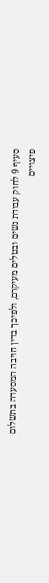סעיף 9 לחוק עבודת נשים ובטלים מעיקרם, ולפיכך בדין חויבה המסעדה בתשלום פיצויים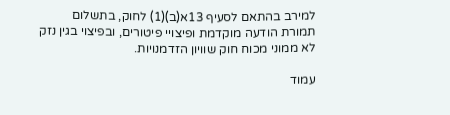למירב בהתאם לסעיף 13א(ב)(1) לחוק, בתשלום תמורת הודעה מוקדמת ופיצויי פיטורים, ובפיצוי בגין נזק לא ממוני מכוח חוק שוויון הזדמנויות.

עמוד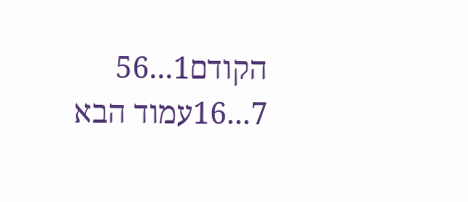הקודם1...56
7...16עמוד הבא